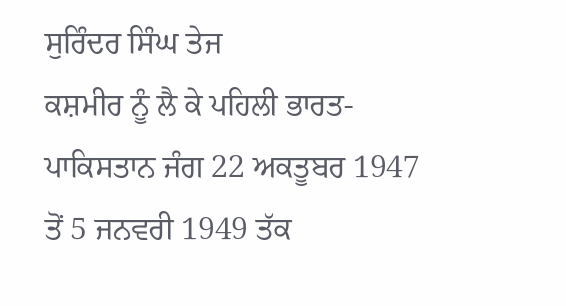ਸੁਰਿੰਦਰ ਸਿੰਘ ਤੇਜ
ਕਸ਼ਮੀਰ ਨੂੰ ਲੈ ਕੇ ਪਹਿਲੀ ਭਾਰਤ-ਪਾਕਿਸਤਾਨ ਜੰਗ 22 ਅਕਤੂਬਰ 1947 ਤੋਂ 5 ਜਨਵਰੀ 1949 ਤੱਕ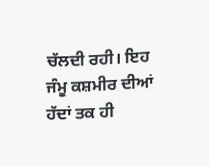ਚੱਲਦੀ ਰਹੀ। ਇਹ ਜੰਮੂ ਕਸ਼ਮੀਰ ਦੀਆਂ ਹੱਦਾਂ ਤਕ ਹੀ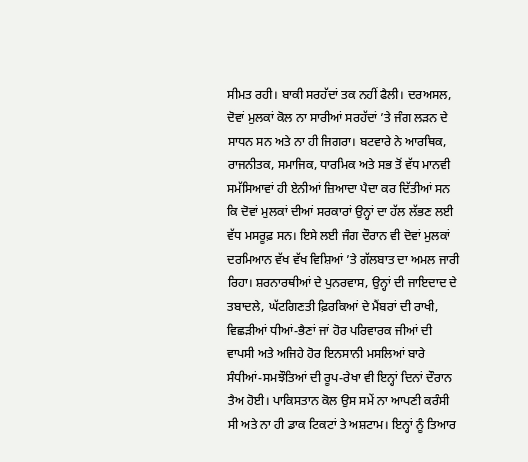ਸੀਮਤ ਰਹੀ। ਬਾਕੀ ਸਰਹੱਦਾਂ ਤਕ ਨਹੀਂ ਫੈਲੀ। ਦਰਅਸਲ, ਦੋਵਾਂ ਮੁਲਕਾਂ ਕੋਲ ਨਾ ਸਾਰੀਆਂ ਸਰਹੱਦਾਂ ’ਤੇ ਜੰਗ ਲੜਨ ਦੇ ਸਾਧਨ ਸਨ ਅਤੇ ਨਾ ਹੀ ਜਿਗਰਾ। ਬਟਵਾਰੇ ਨੇ ਆਰਥਿਕ, ਰਾਜਨੀਤਕ, ਸਮਾਜਿਕ, ਧਾਰਮਿਕ ਅਤੇ ਸਭ ਤੋਂ ਵੱਧ ਮਾਨਵੀ ਸਮੱਸਿਆਵਾਂ ਹੀ ਏਨੀਆਂ ਜ਼ਿਆਦਾ ਪੈਦਾ ਕਰ ਦਿੱਤੀਆਂ ਸਨ ਕਿ ਦੋਵਾਂ ਮੁਲਕਾਂ ਦੀਆਂ ਸਰਕਾਰਾਂ ਉਨ੍ਹਾਂ ਦਾ ਹੱਲ ਲੱਭਣ ਲਈ ਵੱਧ ਮਸਰੂਫ਼ ਸਨ। ਇਸੇ ਲਈ ਜੰਗ ਦੌਰਾਨ ਵੀ ਦੋਵਾਂ ਮੁਲਕਾਂ ਦਰਮਿਆਨ ਵੱਖ ਵੱਖ ਵਿਸ਼ਿਆਂ ’ਤੇ ਗੱਲਬਾਤ ਦਾ ਅਮਲ ਜਾਰੀ ਰਿਹਾ। ਸ਼ਰਨਾਰਥੀਆਂ ਦੇ ਪੁਨਰਵਾਸ, ਉਨ੍ਹਾਂ ਦੀ ਜਾਇਦਾਦ ਦੇ ਤਬਾਦਲੇ, ਘੱਟਗਿਣਤੀ ਫ਼ਿਰਕਿਆਂ ਦੇ ਮੈਂਬਰਾਂ ਦੀ ਰਾਖੀ, ਵਿਛੜੀਆਂ ਧੀਆਂ-ਭੈਣਾਂ ਜਾਂ ਹੋਰ ਪਰਿਵਾਰਕ ਜੀਆਂ ਦੀ ਵਾਪਸੀ ਅਤੇ ਅਜਿਹੇ ਹੋਰ ਇਨਸਾਨੀ ਮਸਲਿਆਂ ਬਾਰੇ ਸੰਧੀਆਂ-ਸਮਝੌਤਿਆਂ ਦੀ ਰੂਪ-ਰੇਖਾ ਵੀ ਇਨ੍ਹਾਂ ਦਿਨਾਂ ਦੌਰਾਨ ਤੈਅ ਹੋਈ। ਪਾਕਿਸਤਾਨ ਕੋਲ ਉਸ ਸਮੇਂ ਨਾ ਆਪਣੀ ਕਰੰਸੀ ਸੀ ਅਤੇ ਨਾ ਹੀ ਡਾਕ ਟਿਕਟਾਂ ਤੇ ਅਸ਼ਟਾਮ। ਇਨ੍ਹਾਂ ਨੂੰ ਤਿਆਰ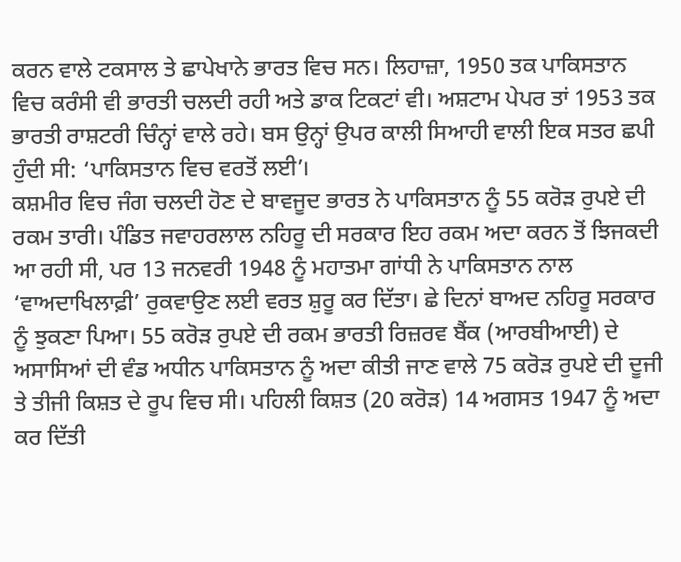ਕਰਨ ਵਾਲੇ ਟਕਸਾਲ ਤੇ ਛਾਪੇਖਾਨੇ ਭਾਰਤ ਵਿਚ ਸਨ। ਲਿਹਾਜ਼ਾ, 1950 ਤਕ ਪਾਕਿਸਤਾਨ ਵਿਚ ਕਰੰਸੀ ਵੀ ਭਾਰਤੀ ਚਲਦੀ ਰਹੀ ਅਤੇ ਡਾਕ ਟਿਕਟਾਂ ਵੀ। ਅਸ਼ਟਾਮ ਪੇਪਰ ਤਾਂ 1953 ਤਕ ਭਾਰਤੀ ਰਾਸ਼ਟਰੀ ਚਿੰਨ੍ਹਾਂ ਵਾਲੇ ਰਹੇ। ਬਸ ਉਨ੍ਹਾਂ ਉਪਰ ਕਾਲੀ ਸਿਆਹੀ ਵਾਲੀ ਇਕ ਸਤਰ ਛਪੀ ਹੁੰਦੀ ਸੀ: ‘ਪਾਕਿਸਤਾਨ ਵਿਚ ਵਰਤੋਂ ਲਈ’।
ਕਸ਼ਮੀਰ ਵਿਚ ਜੰਗ ਚਲਦੀ ਹੋਣ ਦੇ ਬਾਵਜੂਦ ਭਾਰਤ ਨੇ ਪਾਕਿਸਤਾਨ ਨੂੰ 55 ਕਰੋੜ ਰੁਪਏ ਦੀ ਰਕਮ ਤਾਰੀ। ਪੰਡਿਤ ਜਵਾਹਰਲਾਲ ਨਹਿਰੂ ਦੀ ਸਰਕਾਰ ਇਹ ਰਕਮ ਅਦਾ ਕਰਨ ਤੋਂ ਝਿਜਕਦੀ ਆ ਰਹੀ ਸੀ, ਪਰ 13 ਜਨਵਰੀ 1948 ਨੂੰ ਮਹਾਤਮਾ ਗਾਂਧੀ ਨੇ ਪਾਕਿਸਤਾਨ ਨਾਲ ‘ਵਾਅਦਾਖਿਲਾਫ਼ੀ’ ਰੁਕਵਾਉਣ ਲਈ ਵਰਤ ਸ਼ੁਰੂ ਕਰ ਦਿੱਤਾ। ਛੇ ਦਿਨਾਂ ਬਾਅਦ ਨਹਿਰੂ ਸਰਕਾਰ ਨੂੰ ਝੁਕਣਾ ਪਿਆ। 55 ਕਰੋੜ ਰੁਪਏ ਦੀ ਰਕਮ ਭਾਰਤੀ ਰਿਜ਼ਰਵ ਬੈਂਕ (ਆਰਬੀਆਈ) ਦੇ ਅਸਾਸਿਆਂ ਦੀ ਵੰਡ ਅਧੀਨ ਪਾਕਿਸਤਾਨ ਨੂੰ ਅਦਾ ਕੀਤੀ ਜਾਣ ਵਾਲੇ 75 ਕਰੋੜ ਰੁਪਏ ਦੀ ਦੂਜੀ ਤੇ ਤੀਜੀ ਕਿਸ਼ਤ ਦੇ ਰੂਪ ਵਿਚ ਸੀ। ਪਹਿਲੀ ਕਿਸ਼ਤ (20 ਕਰੋੜ) 14 ਅਗਸਤ 1947 ਨੂੰ ਅਦਾ ਕਰ ਦਿੱਤੀ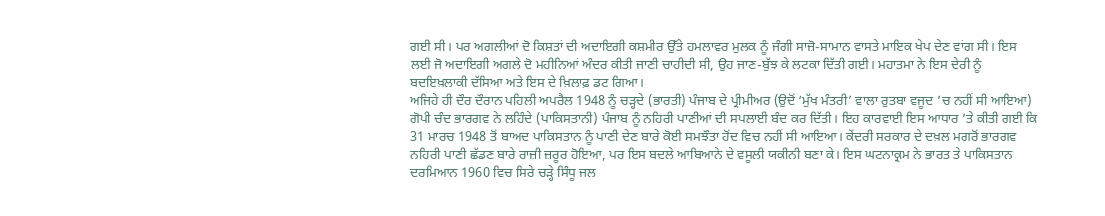ਗਈ ਸੀ। ਪਰ ਅਗਲੀਆਂ ਦੋ ਕਿਸ਼ਤਾਂ ਦੀ ਅਦਾਇਗੀ ਕਸ਼ਮੀਰ ਉੱਤੇ ਹਮਲਾਵਰ ਮੁਲਕ ਨੂੰ ਜੰਗੀ ਸਾਜ਼ੋ-ਸਾਮਾਨ ਵਾਸਤੇ ਮਾਇਕ ਖੇਪ ਦੇਣ ਵਾਂਗ ਸੀ। ਇਸ ਲਈ ਜੋ ਅਦਾਇਗੀ ਅਗਲੇ ਦੋ ਮਹੀਨਿਆਂ ਅੰਦਰ ਕੀਤੀ ਜਾਣੀ ਚਾਹੀਦੀ ਸੀ, ਉਹ ਜਾਣ-ਬੁੱਝ ਕੇ ਲਟਕਾ ਦਿੱਤੀ ਗਈ। ਮਹਾਤਮਾ ਨੇ ਇਸ ਦੇਰੀ ਨੂੰ ਬਦਇਖ਼ਲਾਕੀ ਦੱਸਿਆ ਅਤੇ ਇਸ ਦੇ ਖ਼ਿਲਾਫ਼ ਡਟ ਗਿਆ।
ਅਜਿਹੇ ਹੀ ਦੌਰ ਦੌਰਾਨ ਪਹਿਲੀ ਅਪਰੈਲ 1948 ਨੂੰ ਚੜ੍ਹਦੇ (ਭਾਰਤੀ) ਪੰਜਾਬ ਦੇ ਪ੍ਰੀਮੀਅਰ (ਉਦੋਂ ‘ਮੁੱਖ ਮੰਤਰੀ’ ਵਾਲਾ ਰੁਤਬਾ ਵਜੂਦ ’ਚ ਨਹੀਂ ਸੀ ਆਇਆ) ਗੋਪੀ ਚੰਦ ਭਾਰਗਵ ਨੇ ਲਹਿੰਦੇ (ਪਾਕਿਸਤਾਨੀ) ਪੰਜਾਬ ਨੂੰ ਨਹਿਰੀ ਪਾਣੀਆਂ ਦੀ ਸਪਲਾਈ ਬੰਦ ਕਰ ਦਿੱਤੀ। ਇਹ ਕਾਰਵਾਈ ਇਸ ਆਧਾਰ ’ਤੇ ਕੀਤੀ ਗਈ ਕਿ 31 ਮਾਰਚ 1948 ਤੋਂ ਬਾਅਦ ਪਾਕਿਸਤਾਨ ਨੂੰ ਪਾਣੀ ਦੇਣ ਬਾਰੇ ਕੋਈ ਸਮਝੌਤਾ ਹੋਂਦ ਵਿਚ ਨਹੀਂ ਸੀ ਆਇਆ। ਕੇਂਦਰੀ ਸਰਕਾਰ ਦੇ ਦਖ਼ਲ ਮਗਰੋਂ ਭਾਰਗਵ ਨਹਿਰੀ ਪਾਣੀ ਛੱਡਣ ਬਾਰੇ ਰਾਜ਼ੀ ਜ਼ਰੂਰ ਹੋਇਆ, ਪਰ ਇਸ ਬਦਲੇ ਆਬਿਆਨੇ ਦੇ ਵਸੂਲੀ ਯਕੀਨੀ ਬਣਾ ਕੇ। ਇਸ ਘਟਨਾਕ੍ਰਮ ਨੇ ਭਾਰਤ ਤੇ ਪਾਕਿਸਤਾਨ ਦਰਮਿਆਨ 1960 ਵਿਚ ਸਿਰੇ ਚੜ੍ਹੇ ਸਿੰਧੂ ਜਲ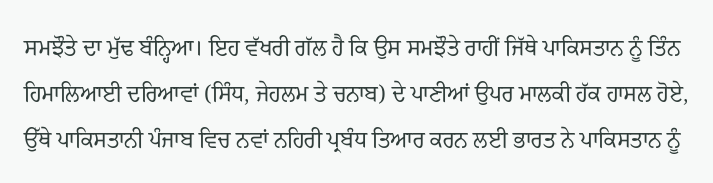ਸਮਝੌਤੇ ਦਾ ਮੁੱਢ ਬੰਨ੍ਹਿਆ। ਇਹ ਵੱਖਰੀ ਗੱਲ ਹੈ ਕਿ ਉਸ ਸਮਝੌਤੇ ਰਾਹੀਂ ਜਿੱਥੇ ਪਾਕਿਸਤਾਨ ਨੂੰ ਤਿੰਨ ਹਿਮਾਲਿਆਈ ਦਰਿਆਵਾਂ (ਸਿੰਧ, ਜੇਹਲਮ ਤੇ ਚਨਾਬ) ਦੇ ਪਾਣੀਆਂ ਉਪਰ ਮਾਲਕੀ ਹੱਕ ਹਾਸਲ ਹੋਏ, ਉੱਥੇ ਪਾਕਿਸਤਾਨੀ ਪੰਜਾਬ ਵਿਚ ਨਵਾਂ ਨਹਿਰੀ ਪ੍ਰਬੰਧ ਤਿਆਰ ਕਰਨ ਲਈ ਭਾਰਤ ਨੇ ਪਾਕਿਸਤਾਨ ਨੂੰ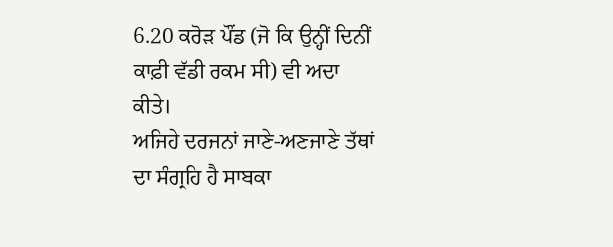6.20 ਕਰੋੜ ਪੌਂਡ (ਜੋ ਕਿ ਉਨ੍ਹੀਂ ਦਿਨੀਂ ਕਾਫ਼ੀ ਵੱਡੀ ਰਕਮ ਸੀ) ਵੀ ਅਦਾ ਕੀਤੇ।
ਅਜਿਹੇ ਦਰਜਨਾਂ ਜਾਣੇ-ਅਣਜਾਣੇ ਤੱਥਾਂ ਦਾ ਸੰਗ੍ਰਹਿ ਹੈ ਸਾਬਕਾ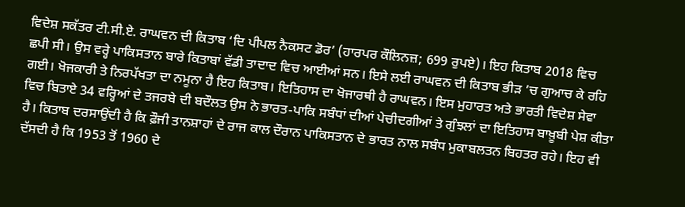ਵਿਦੇਸ਼ ਸਕੱਤਰ ਟੀ.ਸੀ.ਏ. ਰਾਘਵਨ ਦੀ ਕਿਤਾਬ ‘ਦਿ ਪੀਪਲ ਨੈਕਸਟ ਡੋਰ’ (ਹਾਰਪਰ ਕੌਲਿਨਜ਼; 699 ਰੁਪਏ)। ਇਹ ਕਿਤਾਬ 2018 ਵਿਚ ਛਪੀ ਸੀ। ਉਸ ਵਰ੍ਹੇ ਪਾਕਿਸਤਾਨ ਬਾਰੇ ਕਿਤਾਬਾਂ ਵੱਡੀ ਤਾਦਾਦ ਵਿਚ ਆਈਆਂ ਸਨ। ਇਸੇ ਲਈ ਰਾਘਵਨ ਦੀ ਕਿਤਾਬ ਭੀੜ ’ਚ ਗੁਆਚ ਕੇ ਰਹਿ ਗਈ। ਖੋਜਕਾਰੀ ਤੇ ਨਿਰਪੱਖਤਾ ਦਾ ਨਮੂਨਾ ਹੈ ਇਹ ਕਿਤਾਬ। ਇਤਿਹਾਸ ਦਾ ਖੋਜਾਰਥੀ ਹੈ ਰਾਘਵਨ। ਇਸ ਮੁਹਾਰਤ ਅਤੇ ਭਾਰਤੀ ਵਿਦੇਸ਼ ਸੇਵਾ ਵਿਚ ਬਿਤਾਏ 34 ਵਰ੍ਹਿਆਂ ਦੇ ਤਜਰਬੇ ਦੀ ਬਦੌਲਤ ਉਸ ਨੇ ਭਾਰਤ-ਪਾਕਿ ਸਬੰਧਾਂ ਦੀਆਂ ਪੇਚੀਦਗੀਆਂ ਤੇ ਗੁੰਝਲਾਂ ਦਾ ਇਤਿਹਾਸ ਬਾਖ਼ੂਬੀ ਪੇਸ਼ ਕੀਤਾ ਹੈ। ਕਿਤਾਬ ਦਰਸਾਉਂਦੀ ਹੈ ਕਿ ਫ਼ੌਜੀ ਤਾਨਸ਼ਾਹਾਂ ਦੇ ਰਾਜ ਕਾਲ ਦੌਰਾਨ ਪਾਕਿਸਤਾਨ ਦੇ ਭਾਰਤ ਨਾਲ ਸਬੰਧ ਮੁਕਾਬਲਤਨ ਬਿਹਤਰ ਰਹੇ। ਇਹ ਵੀ ਦੱਸਦੀ ਹੈ ਕਿ 1953 ਤੋਂ 1960 ਦੇ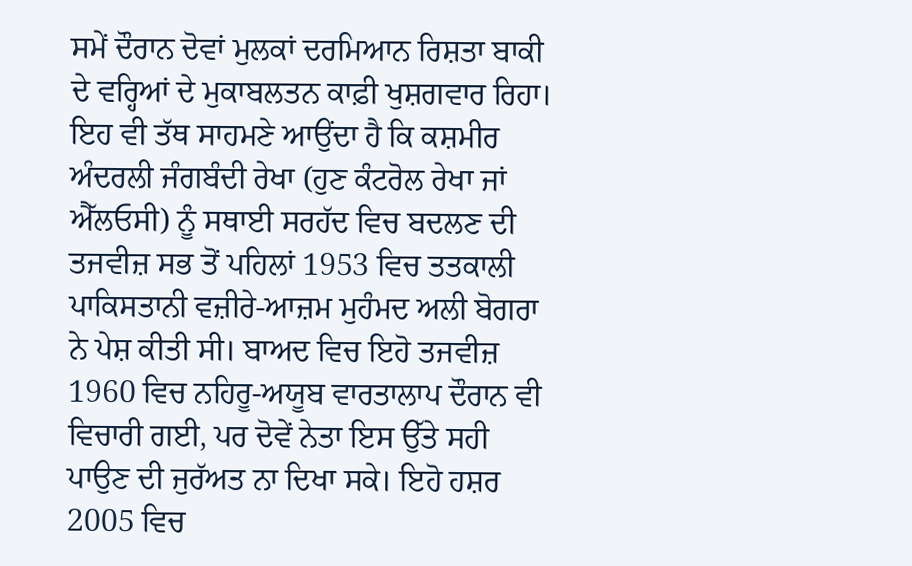ਸਮੇਂ ਦੌਰਾਨ ਦੋਵਾਂ ਮੁਲਕਾਂ ਦਰਮਿਆਨ ਰਿਸ਼ਤਾ ਬਾਕੀ ਦੇ ਵਰ੍ਹਿਆਂ ਦੇ ਮੁਕਾਬਲਤਨ ਕਾਫ਼ੀ ਖੁਸ਼ਗਵਾਰ ਰਿਹਾ। ਇਹ ਵੀ ਤੱਥ ਸਾਹਮਣੇ ਆਉਂਦਾ ਹੈ ਕਿ ਕਸ਼ਮੀਰ ਅੰਦਰਲੀ ਜੰਗਬੰਦੀ ਰੇਖਾ (ਹੁਣ ਕੰਟਰੋਲ ਰੇਖਾ ਜਾਂ ਐੱਲਓਸੀ) ਨੂੰ ਸਥਾਈ ਸਰਹੱਦ ਵਿਚ ਬਦਲਣ ਦੀ ਤਜਵੀਜ਼ ਸਭ ਤੋਂ ਪਹਿਲਾਂ 1953 ਵਿਚ ਤਤਕਾਲੀ ਪਾਕਿਸਤਾਨੀ ਵਜ਼ੀਰੇ-ਆਜ਼ਮ ਮੁਹੰਮਦ ਅਲੀ ਬੋਗਰਾ ਨੇ ਪੇਸ਼ ਕੀਤੀ ਸੀ। ਬਾਅਦ ਵਿਚ ਇਹੋ ਤਜਵੀਜ਼ 1960 ਵਿਚ ਨਹਿਰੂ-ਅਯੂਬ ਵਾਰਤਾਲਾਪ ਦੌਰਾਨ ਵੀ ਵਿਚਾਰੀ ਗਈ, ਪਰ ਦੋਵੇਂ ਨੇਤਾ ਇਸ ਉੱਤੇ ਸਹੀ ਪਾਉਣ ਦੀ ਜੁਰੱਅਤ ਨਾ ਦਿਖਾ ਸਕੇ। ਇਹੋ ਹਸ਼ਰ 2005 ਵਿਚ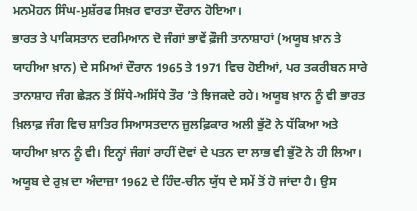ਮਨਮੋਹਨ ਸਿੰਘ-ਮੁਸ਼ੱਰਫ ਸਿਖ਼ਰ ਵਾਰਤਾ ਦੌਰਾਨ ਹੋਇਆ।
ਭਾਰਤ ਤੇ ਪਾਕਿਸਤਾਨ ਦਰਮਿਆਨ ਦੋ ਜੰਗਾਂ ਭਾਵੇਂ ਫ਼ੌਜੀ ਤਾਨਾਸ਼ਾਹਾਂ (ਅਯੂਬ ਖ਼ਾਨ ਤੇ ਯਾਹੀਆ ਖ਼ਾਨ) ਦੇ ਸਮਿਆਂ ਦੌਰਾਨ 1965 ਤੇ 1971 ਵਿਚ ਹੋਈਆਂ, ਪਰ ਤਕਰੀਬਨ ਸਾਰੇ ਤਾਨਾਸ਼ਾਹ ਜੰਗ ਛੇੜਨ ਤੋਂ ਸਿੱਧੇ-ਅਸਿੱਧੇ ਤੌਰ ’ਤੇ ਝਿਜਕਦੇ ਰਹੇ। ਅਯੂਬ ਖ਼ਾਨ ਨੂੰ ਵੀ ਭਾਰਤ ਖ਼ਿਲਾਫ਼ ਜੰਗ ਵਿਚ ਸ਼ਾਤਿਰ ਸਿਆਸਤਦਾਨ ਜ਼ੁਲਫ਼ਿਕਾਰ ਅਲੀ ਭੁੱਟੋ ਨੇ ਧੱਕਿਆ ਅਤੇ ਯਾਹੀਆ ਖ਼ਾਨ ਨੂੰ ਵੀ। ਇਨ੍ਹਾਂ ਜੰਗਾਂ ਰਾਹੀਂ ਦੋਵਾਂ ਦੇ ਪਤਨ ਦਾ ਲਾਭ ਵੀ ਭੁੱਟੋ ਨੇ ਹੀ ਲਿਆ। ਅਯੂਬ ਦੇ ਰੁਖ਼ ਦਾ ਅੰਦਾਜ਼ਾ 1962 ਦੇ ਹਿੰਦ-ਚੀਨ ਯੁੱਧ ਦੇ ਸਮੇਂ ਤੋਂ ਹੋ ਜਾਂਦਾ ਹੈ। ਉਸ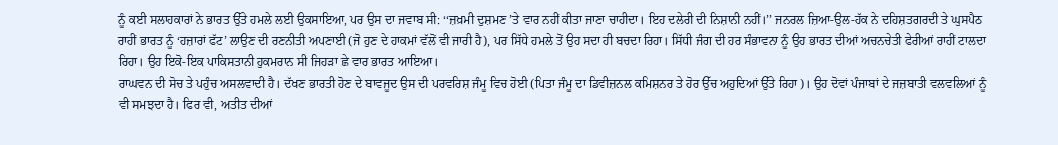ਨੂੰ ਕਈ ਸਲਾਹਕਾਰਾਂ ਨੇ ਭਾਰਤ ਉੱਤੇ ਹਮਲੇ ਲਈ ਉਕਸਾਇਆ, ਪਰ ਉਸ ਦਾ ਜਵਾਬ ਸੀ: ‘‘ਜ਼ਖ਼ਮੀ ਦੁਸ਼ਮਣ ’ਤੇ ਵਾਰ ਨਹੀਂ ਕੀਤਾ ਜਾਣਾ ਚਾਹੀਦਾ। ਇਹ ਦਲੇਰੀ ਦੀ ਨਿਸ਼ਾਨੀ ਨਹੀਂ।’’ ਜਨਰਲ ਜ਼ਿਆ-ਉਲ-ਹੱਕ ਨੇ ਦਹਿਸ਼ਤਗਰਦੀ ਤੇ ਘੁਸਪੈਠ ਰਾਹੀਂ ਭਾਰਤ ਨੂੰ ‘ਹਜ਼ਾਰਾਂ ਫੱਟ’ ਲਾਉਣ ਦੀ ਰਣਨੀਤੀ ਅਪਣਾਈ (ਜੋ ਹੁਣ ਦੇ ਹਾਕਮਾਂ ਵੱਲੋਂ ਵੀ ਜਾਰੀ ਹੈ), ਪਰ ਸਿੱਧੇ ਹਮਲੇ ਤੋਂ ਉਹ ਸਦਾ ਹੀ ਬਚਦਾ ਰਿਹਾ। ਸਿੱਧੀ ਜੰਗ ਦੀ ਹਰ ਸੰਭਾਵਨਾ ਨੂੰ ਉਹ ਭਾਰਤ ਦੀਆਂ ਅਚਨਚੇਤੀ ਫੇਰੀਆਂ ਰਾਹੀਂ ਟਾਲਦਾ ਰਿਹਾ। ਉਹ ਇਕੋ-ਇਕ ਪਾਕਿਸਤਾਨੀ ਹੁਕਮਰਾਨ ਸੀ ਜਿਹੜਾ ਛੇ ਵਾਰ ਭਾਰਤ ਆਇਆ।
ਰਾਘਵਨ ਦੀ ਸੋਚ ਤੇ ਪਹੁੰਚ ਅਸਲਵਾਦੀ ਹੈ। ਦੱਖਣ ਭਾਰਤੀ ਹੋਣ ਦੇ ਬਾਵਜੂਦ ਉਸ ਦੀ ਪਰਵਰਿਸ਼ ਜੰਮੂ ਵਿਚ ਹੋਈ (ਪਿਤਾ ਜੰਮੂ ਦਾ ਡਿਵੀਜ਼ਨਲ ਕਮਿਸ਼ਨਰ ਤੇ ਹੋਰ ਉੱਚ ਅਹੁਦਿਆਂ ਉੱਤੇ ਰਿਹਾ)। ਉਹ ਦੋਵਾਂ ਪੰਜਾਬਾਂ ਦੇ ਜਜ਼ਬਾਤੀ ਵਲਵਲਿਆਂ ਨੂੰ ਵੀ ਸਮਝਦਾ ਹੈ। ਫਿਰ ਵੀ, ਅਤੀਤ ਦੀਆਂ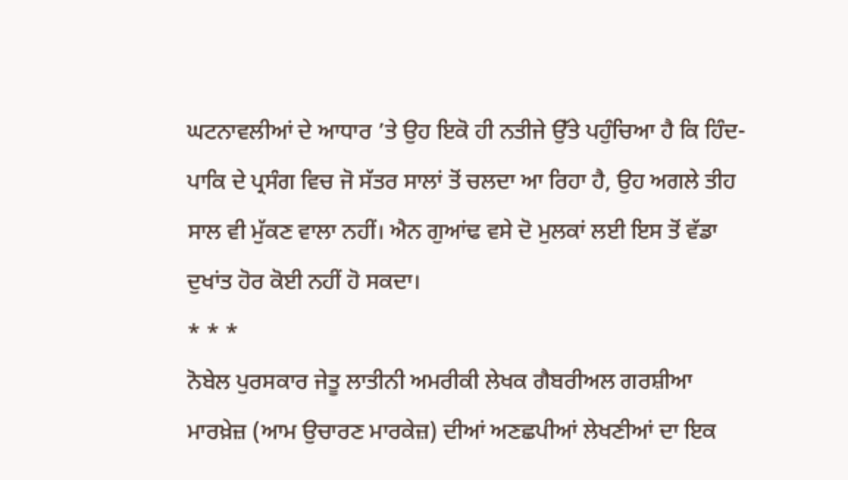ਘਟਨਾਵਲੀਆਂ ਦੇ ਆਧਾਰ ’ਤੇ ਉਹ ਇਕੋ ਹੀ ਨਤੀਜੇ ਉੱਤੇ ਪਹੁੰਚਿਆ ਹੈ ਕਿ ਹਿੰਦ-ਪਾਕਿ ਦੇ ਪ੍ਰਸੰਗ ਵਿਚ ਜੋ ਸੱਤਰ ਸਾਲਾਂ ਤੋਂ ਚਲਦਾ ਆ ਰਿਹਾ ਹੈ, ਉਹ ਅਗਲੇ ਤੀਹ ਸਾਲ ਵੀ ਮੁੱਕਣ ਵਾਲਾ ਨਹੀਂ। ਐਨ ਗੁਆਂਢ ਵਸੇ ਦੋ ਮੁਲਕਾਂ ਲਈ ਇਸ ਤੋਂ ਵੱਡਾ ਦੁਖਾਂਤ ਹੋਰ ਕੋਈ ਨਹੀਂ ਹੋ ਸਕਦਾ।
* * *
ਨੋਬੇਲ ਪੁਰਸਕਾਰ ਜੇਤੂ ਲਾਤੀਨੀ ਅਮਰੀਕੀ ਲੇਖਕ ਗੈਬਰੀਅਲ ਗਰਸ਼ੀਆ ਮਾਰਖ਼ੇਜ਼ (ਆਮ ਉਚਾਰਣ ਮਾਰਕੇਜ਼) ਦੀਆਂ ਅਣਛਪੀਆਂ ਲੇਖਣੀਆਂ ਦਾ ਇਕ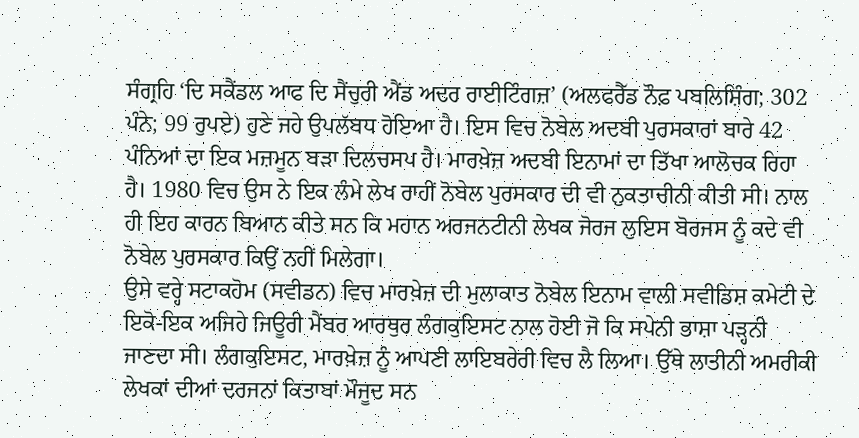ਸੰਗ੍ਰਹਿ ‘ਦਿ ਸਕੈਂਡਲ ਆਫ ਦਿ ਸੈਂਚੁਰੀ ਐਂਡ ਅਦਰ ਰਾਈਟਿੰਗਜ਼’ (ਅਲਫਰੈੱਡ ਨੌਫ਼ ਪਬਲਿਸ਼ਿੰਗ; 302 ਪੰਨੇ; 99 ਰੁਪਏ) ਹੁਣੇ ਜਹੇ ਉਪਲੱਬਧ ਹੋਇਆ ਹੈ। ਇਸ ਵਿਚ ਨੋਬੇਲ ਅਦਬੀ ਪੁਰਸਕਾਰਾਂ ਬਾਰੇ 42 ਪੰਨਿਆਂ ਦਾ ਇਕ ਮਜ਼ਮੂਨ ਬੜਾ ਦਿਲਚਸਪ ਹੈ। ਮਾਰਖ਼ੇਜ਼ ਅਦਬੀ ਇਨਾਮਾਂ ਦਾ ਤਿੱਖਾ ਆਲੋਚਕ ਰਿਹਾ ਹੈ। 1980 ਵਿਚ ਉਸ ਨੇ ਇਕ ਲੰਮੇ ਲੇਖ ਰਾਹੀਂ ਨੋਬੇਲ ਪੁਰਸਕਾਰ ਦੀ ਵੀ ਨੁਕਤਾਚੀਨੀ ਕੀਤੀ ਸੀ। ਨਾਲ ਹੀ ਇਹ ਕਾਰਨ ਬਿਆਨ ਕੀਤੇ ਸਨ ਕਿ ਮਹਾਨ ਅਰਜਨਟੀਨੀ ਲੇਖਕ ਜੋਰਜ ਲੁਇਸ ਬੋਰਜਸ ਨੂੰ ਕਦੇ ਵੀ ਨੋਬੇਲ ਪੁਰਸਕਾਰ ਕਿਉਂ ਨਹੀਂ ਮਿਲੇਗਾ।
ਉਸੇ ਵਰ੍ਹੇ ਸਟਾਕਹੋਮ (ਸਵੀਡਨ) ਵਿਚ ਮਾਰਖ਼ੇਜ਼ ਦੀ ਮੁਲਾਕਾਤ ਨੋਬੇਲ ਇਨਾਮ ਵਾਲੀ ਸਵੀਡਿਸ਼ ਕਮੇਟੀ ਦੇ ਇਕੋ-ਇਕ ਅਜਿਹੇ ਜਿਊਰੀ ਮੈਂਬਰ ਆਰਥੁਰ ਲੰਗਕੁਇਸਟ ਨਾਲ ਹੋਈ ਜੋ ਕਿ ਸਪੇਨੀ ਭਾਸ਼ਾ ਪੜ੍ਹਨੀ ਜਾਣਦਾ ਸੀ। ਲੰਗਕੁਇਸਟ, ਮਾਰਖ਼ੇਜ਼ ਨੂੰ ਆਪਣੀ ਲਾਇਬਰੇਰੀ ਵਿਚ ਲੈ ਲਿਆ। ਉੱਥੇ ਲਾਤੀਨੀ ਅਮਰੀਕੀ ਲੇਖਕਾਂ ਦੀਆਂ ਦਰਜਨਾਂ ਕਿਤਾਬਾਂ ਮੌਜੂਦ ਸਨ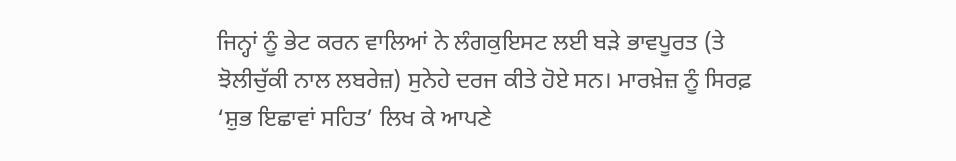ਜਿਨ੍ਹਾਂ ਨੂੰ ਭੇਟ ਕਰਨ ਵਾਲਿਆਂ ਨੇ ਲੰਗਕੁਇਸਟ ਲਈ ਬੜੇ ਭਾਵਪੂਰਤ (ਤੇ ਝੋਲੀਚੁੱਕੀ ਨਾਲ ਲਬਰੇਜ਼) ਸੁਨੇਹੇ ਦਰਜ ਕੀਤੇ ਹੋਏ ਸਨ। ਮਾਰਖ਼ੇਜ਼ ਨੂੰ ਸਿਰਫ਼ ‘ਸ਼ੁਭ ਇਛਾਵਾਂ ਸਹਿਤ’ ਲਿਖ ਕੇ ਆਪਣੇ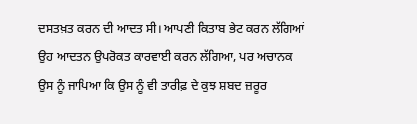ਦਸਤਖ਼ਤ ਕਰਨ ਦੀ ਆਦਤ ਸੀ। ਆਪਣੀ ਕਿਤਾਬ ਭੇਟ ਕਰਨ ਲੱਗਿਆਂ ਉਹ ਆਦਤਨ ਉਪਰੋਕਤ ਕਾਰਵਾਈ ਕਰਨ ਲੱਗਿਆ, ਪਰ ਅਚਾਨਕ ਉਸ ਨੂੰ ਜਾਪਿਆ ਕਿ ਉਸ ਨੂੰ ਵੀ ਤਾਰੀਫ਼ ਦੇ ਕੁਝ ਸ਼ਬਦ ਜ਼ਰੂਰ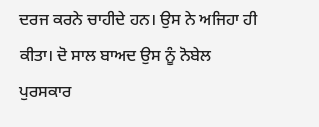ਦਰਜ ਕਰਨੇ ਚਾਹੀਦੇ ਹਨ। ਉਸ ਨੇ ਅਜਿਹਾ ਹੀ ਕੀਤਾ। ਦੋ ਸਾਲ ਬਾਅਦ ਉਸ ਨੂੰ ਨੋਬੇਲ ਪੁਰਸਕਾਰ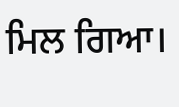ਮਿਲ ਗਿਆ।